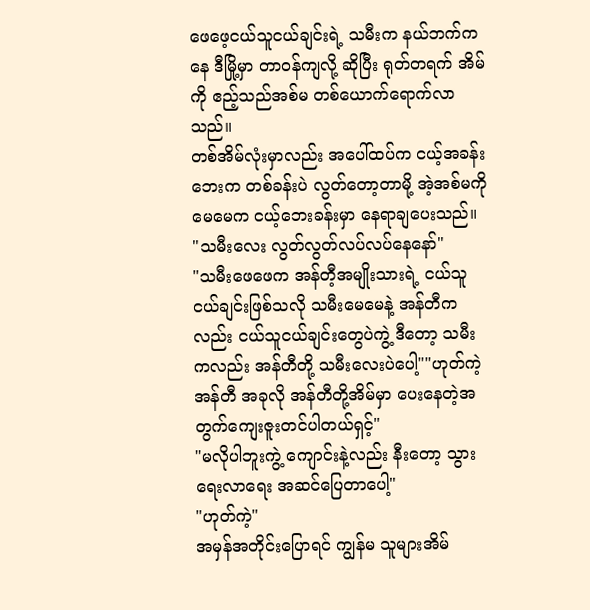ဖေဖေ့ငယ်သူငယ်ချင်းရဲ့ သမီးက နယ်ဘက်ကနေ ဒီမြို့မှာ တာဝန်ကျလို့ ဆိုပြီး ရုတ်တရက် အိမ်ကို ဧည့်သည်အစ်မ တစ်ယောက်ရောက်လာသည်။
တစ်အိမ်လုံးမှာလည်း အပေါ်ထပ်က ငယ့်အခန်းဘေးက တစ်ခန်းပဲ လွတ်တော့တာမို့ အဲ့အစ်မကို မေမေက ငယ့်ဘေးခန်းမှာ နေရာချပေးသည်။
"သမီးလေး လွတ်လွတ်လပ်လပ်နေနော်"
"သမီးဖေဖေက အန်တီ့အမျိုးသားရဲ့ ငယ်သူငယ်ချင်းဖြစ်သလို သမီးမေမေနဲ့ အန်တီကလည်း ငယ်သူငယ်ချင်းတွေပဲကွဲ့ ဒီတော့ သမီးကလည်း အန်တီတို့ သမီးလေးပဲပေါ့""ဟုတ်ကဲ့ အန်တီ အခုလို အန်တီတို့အိမ်မှာ ပေးနေတဲ့အတွက်ကျေးဇူးတင်ပါတယ်ရှင့်"
"မလိုပါဘူးကွဲ့ ကျောင်းနဲ့လည်း နီးတော့ သွားရေးလာရေး အဆင်ပြေတာပေါ့"
"ဟုတ်ကဲ့"
အမှန်အတိုင်းပြောရင် ကျွန်မ သူများအိမ်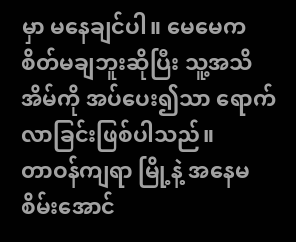မှာ မနေချင်ပါ။ မေမေက စိတ်မချဘူးဆိုပြီး သူ့အသိအိမ်ကို အပ်ပေး၍သာ ရောက်လာခြင်းဖြစ်ပါသည်။
တာဝန်ကျရာ မြို့နဲ့ အနေမစိမ်းအောင်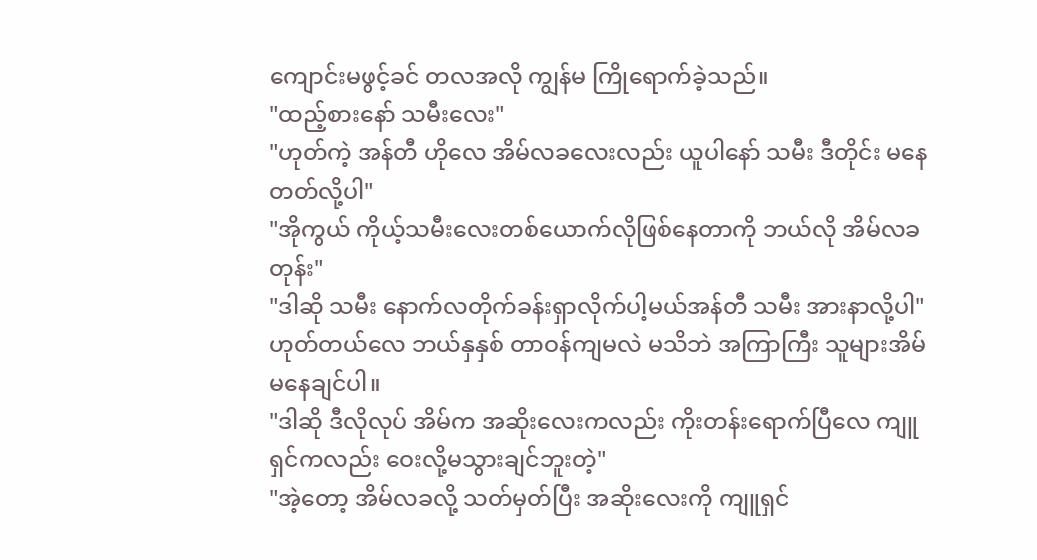ကျောင်းမဖွင့်ခင် တလအလို ကျွန်မ ကြိုရောက်ခဲ့သည်။
"ထည့်စားနော် သမီးလေး"
"ဟုတ်ကဲ့ အန်တီ ဟိုလေ အိမ်လခလေးလည်း ယူပါနော် သမီး ဒီတိုင်း မနေတတ်လို့ပါ"
"အိုကွယ် ကိုယ့်သမီးလေးတစ်ယောက်လိုဖြစ်နေတာကို ဘယ်လို အိမ်လခတုန်း"
"ဒါဆို သမီး နောက်လတိုက်ခန်းရှာလိုက်ပါ့မယ်အန်တီ သမီး အားနာလို့ပါ"
ဟုတ်တယ်လေ ဘယ်နှနှစ် တာဝန်ကျမလဲ မသိဘဲ အကြာကြီး သူများအိမ်မနေချင်ပါ။
"ဒါဆို ဒီလိုလုပ် အိမ်က အဆိုးလေးကလည်း ကိုးတန်းရောက်ပြီလေ ကျူရှင်ကလည်း ဝေးလို့မသွားချင်ဘူးတဲ့"
"အဲ့တော့ အိမ်လခလို့ သတ်မှတ်ပြီး အဆိုးလေးကို ကျူရှင်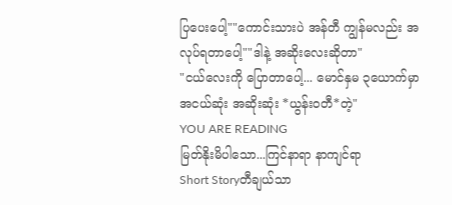ပြပေးပေါ့""ကောင်းသားပဲ အန်တီ ကျွန်မလည်း အလုပ်ရတာပေါ့""ဒါနဲ့ အဆိုးလေးဆိုတာ"
"ငယ်လေးကို ပြောတာပေါ့... မောင်နှမ ၃ယောက်မှာ အငယ်ဆုံး အဆိုးဆုံး *ယွန်းဝတီ*တဲ့"
YOU ARE READING
မြတ်နိုးမိပါသော...ကြင်နာရာ နာကျင်ရာ
Short Storyတီချယ်သာ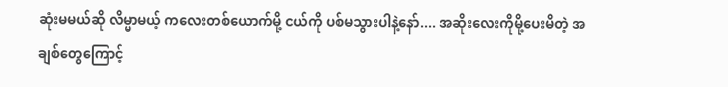ဆုံးမမယ်ဆို လိမ္မာမယ့် ကလေးတစ်ယောက်မို့ ငယ်ကို ပစ်မသွားပါနဲ့နော်.... အဆိုးလေးကိုမို့ပေးမိတဲ့ အချစ်တွေကြောင့်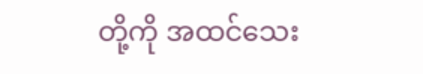တို့ကို အထင်သေး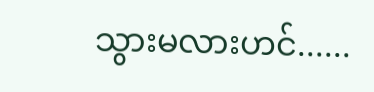သွားမလားဟင်......